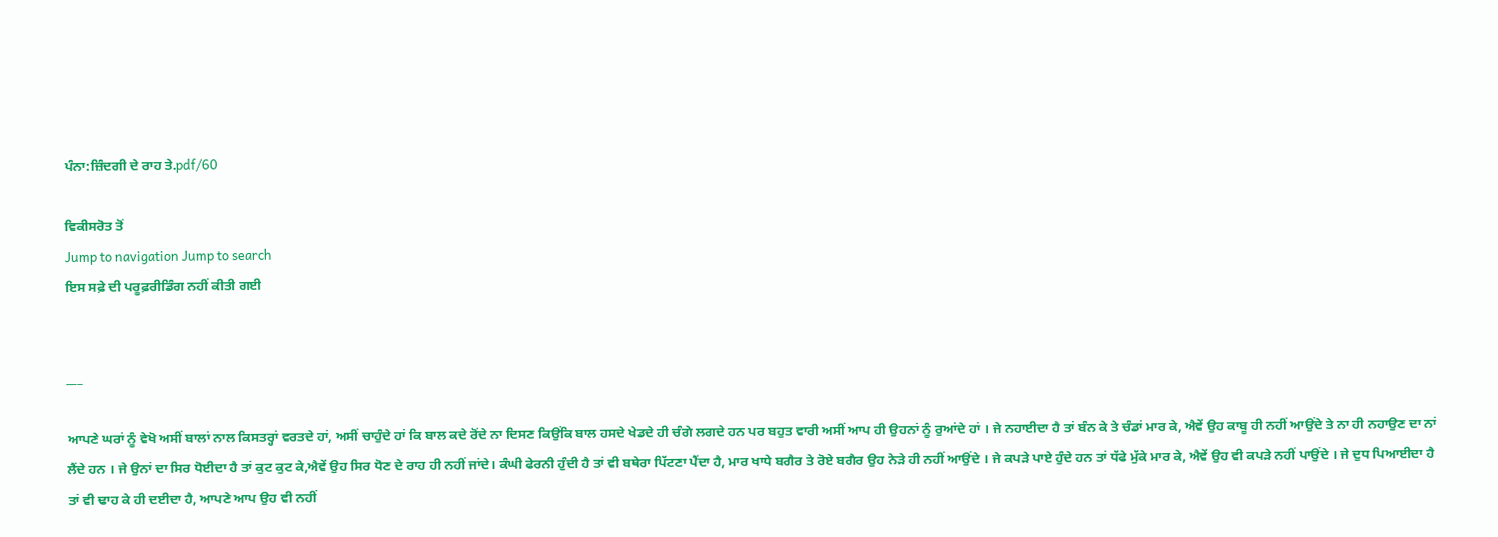ਪੰਨਾ:ਜ਼ਿੰਦਗੀ ਦੇ ਰਾਹ ਤੇ.pdf/60

ਵਿਕੀਸਰੋਤ ਤੋਂ
Jump to navigation Jump to search
ਇਸ ਸਫ਼ੇ ਦੀ ਪਰੂਫ਼ਰੀਡਿੰਗ ਨਹੀਂ ਕੀਤੀ ਗਈ


___

ਆਪਣੇ ਘਰਾਂ ਨੂੰ ਵੇਖੋ ਅਸੀਂ ਬਾਲਾਂ ਨਾਲ ਕਿਸਤਰ੍ਹਾਂ ਵਰਤਦੇ ਹਾਂ, ਅਸੀਂ ਚਾਹੁੰਦੇ ਹਾਂ ਕਿ ਬਾਲ ਕਦੇ ਰੋਂਦੇ ਨਾ ਦਿਸਣ ਕਿਉਂਕਿ ਬਾਲ ਹਸਦੇ ਖੇਡਦੇ ਹੀ ਚੰਗੇ ਲਗਦੇ ਹਨ ਪਰ ਬਹੁਤ ਵਾਰੀ ਅਸੀਂ ਆਪ ਹੀ ਉਹਨਾਂ ਨੂੰ ਰੁਆਂਦੇ ਹਾਂ । ਜੇ ਨਹਾਈਦਾ ਹੈ ਤਾਂ ਬੰਨ ਕੇ ਤੇ ਚੰਡਾਂ ਮਾਰ ਕੇ, ਐਵੇਂ ਉਹ ਕਾਬੂ ਹੀ ਨਹੀਂ ਆਉਂਦੇ ਤੇ ਨਾ ਹੀ ਨਹਾਉਣ ਦਾ ਨਾਂ ਲੈਂਦੇ ਹਨ । ਜੇ ਉਨਾਂ ਦਾ ਸਿਰ ਧੋਈਦਾ ਹੈ ਤਾਂ ਕੁਟ ਕੁਟ ਕੇ,ਐਵੇਂ ਉਹ ਸਿਰ ਧੋਣ ਦੇ ਰਾਹ ਹੀ ਨਹੀਂ ਜਾਂਦੇ। ਕੰਘੀ ਫੇਰਨੀ ਹੁੰਦੀ ਹੈ ਤਾਂ ਵੀ ਬਥੇਰਾ ਪਿੱਟਣਾ ਪੈਂਦਾ ਹੈ, ਮਾਰ ਖਾਧੇ ਬਗੈਰ ਤੇ ਰੋਏ ਬਗੈਰ ਉਹ ਨੇੜੇ ਹੀ ਨਹੀਂ ਆਉਂਦੇ । ਜੇ ਕਪੜੇ ਪਾਏ ਹੁੰਦੇ ਹਨ ਤਾਂ ਧੱਫੇ ਮੁੱਕੇ ਮਾਰ ਕੇ, ਐਵੇਂ ਉਹ ਵੀ ਕਪੜੇ ਨਹੀਂ ਪਾਉਂਦੇ । ਜੇ ਦੁਧ ਪਿਆਈਦਾ ਹੈ ਤਾਂ ਵੀ ਢਾਹ ਕੇ ਹੀ ਦਈਦਾ ਹੈ, ਆਪਣੇ ਆਪ ਉਹ ਵੀ ਨਹੀਂ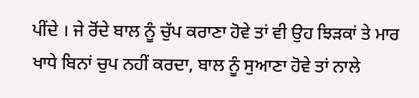ਪੀਂਦੇ । ਜੇ ਰੋਂਦੇ ਬਾਲ ਨੂੰ ਚੁੱਪ ਕਰਾਣਾ ਹੋਵੇ ਤਾਂ ਵੀ ਉਹ ਝਿੜਕਾਂ ਤੇ ਮਾਰ ਖਾਧੇ ਬਿਨਾਂ ਚੁਪ ਨਹੀਂ ਕਰਦਾ, ਬਾਲ ਨੂੰ ਸੁਆਣਾ ਹੋਵੇ ਤਾਂ ਨਾਲੇ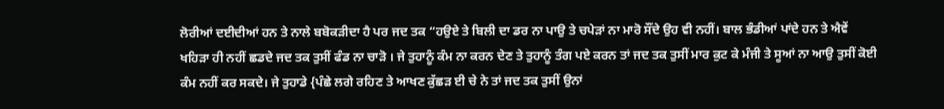ਲੋਰੀਆਂ ਦਈਦੀਆਂ ਹਨ ਤੇ ਨਾਲੇ ਬਬੋਕੜੀਦਾ ਹੈ ਪਰ ਜਦ ਤਕ “ਹਉਏ ਤੇ ਬਿਲੀ ਦਾ ਡਰ ਨਾ ਪਾਉ ਤੇ ਚਪੇੜਾਂ ਨਾ ਮਾਰੋ ਸੌਂਦੇ ਉਹ ਵੀ ਨਹੀਂ। ਬਾਲ ਭੰਡੀਆਂ ਪਾਂਦੇ ਹਨ ਤੇ ਐਵੇਂ ਖਹਿੜਾ ਹੀ ਨਹੀਂ ਛਡਦੇ ਜਦ ਤਕ ਤੁਸੀਂ ਫੰਡ ਨਾ ਚਾੜੋ । ਜੇ ਤੁਹਾਨੂੰ ਕੰਮ ਨਾ ਕਰਨ ਦੇਣ ਤੇ ਤੁਹਾਨੂੰ ਤੰਗ ਪਏ ਕਰਨ ਤਾਂ ਜਦ ਤਕ ਤੁਸੀਂ ਮਾਰ ਕੁਟ ਕੇ ਮੰਜੀ ਤੇ ਸੂਆਂ ਨਾ ਆਉ ਤੁਸੀਂ ਕੋਈ ਕੰਮ ਨਹੀਂ ਕਰ ਸਕਦੇ। ਜੇ ਤੁਹਾਡੇ {ਪੰਛੇ ਲਗੇ ਰਹਿਣ ਤੇ ਆਖਣ ਕੁੱਛੜ ਈ ਚੇ ਨੇ ਤਾਂ ਜਦ ਤਕ ਤੁਸੀਂ ਉਨਾਂ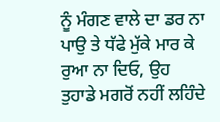ਨੂੰ ਮੰਗਣ ਵਾਲੇ ਦਾ ਡਰ ਨਾ ਪਾਉ ਤੇ ਧੱਫੇ ਮੁੱਕੇ ਮਾਰ ਕੇ ਰੁਆ ਨਾ ਦਿਓ, ਉਹ ਤੁਹਾਡੇ ਮਗਰੋਂ ਨਹੀਂ ਲਹਿੰਦੇ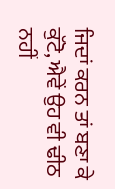ਜਿਦਾਂ ਕਰਨ ਤਾਂ ਬਣਾ ਕੇ ਕੁੱਟੋ, ਐਵੇਂ ਉਹ ਵੀ ਢੀਠ ਨਹੀਂ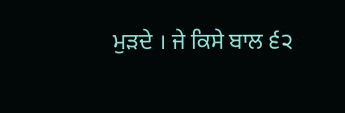ਮੁੜਦੇ । ਜੇ ਕਿਸੇ ਬਾਲ ੬੨